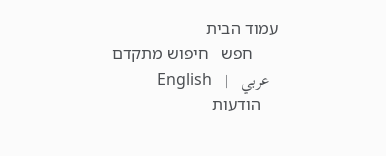עמוד הבית
      חפש   חיפוש מתקדם
  عربي   |   English
    הודעות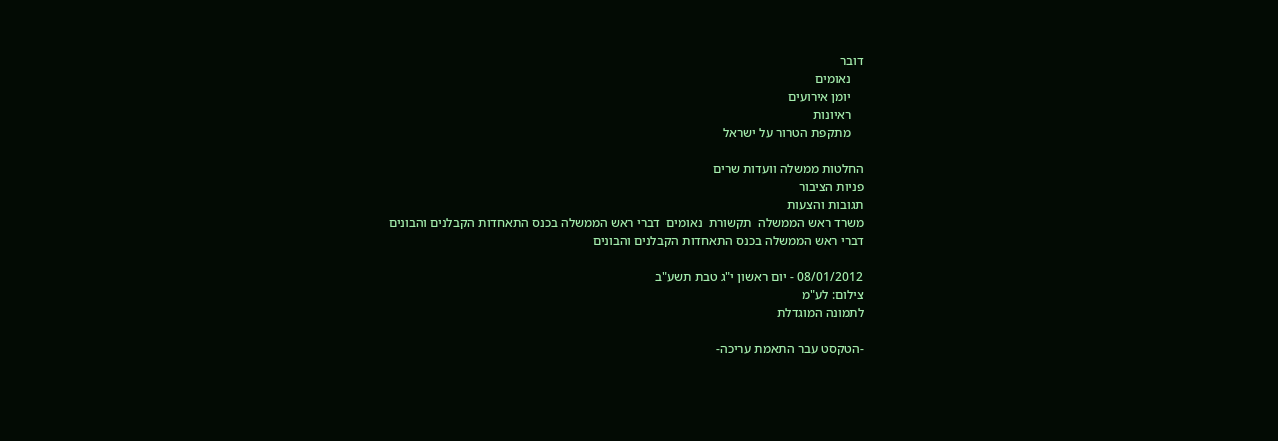דובר
    נאומים
    יומן אירועים
    ראיונות
    מתקפת הטרור על ישראל

החלטות ממשלה וועדות שרים
פניות הציבור
תגובות והצעות
משרד ראש הממשלה  תקשורת  נאומים  דברי ראש הממשלה בכנס התאחדות הקבלנים והבונים
דברי ראש הממשלה בכנס התאחדות הקבלנים והבונים

08/01/2012 - יום ראשון י"ג טבת תשע"ב
צילום: לע"מ
לתמונה המוגדלת

-הטקסט עבר התאמת עריכה-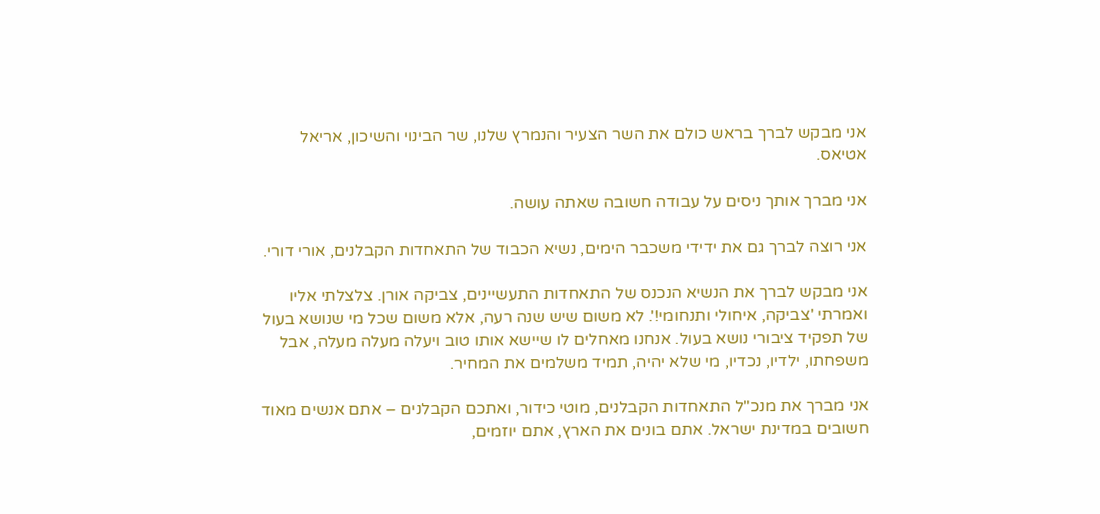אני מבקש לברך בראש כולם את השר הצעיר והנמרץ שלנו, שר הבינוי והשיכון, אריאל אטיאס.

אני מברך אותך ניסים על עבודה חשובה שאתה עושה.

אני רוצה לברך גם את ידידי משכבר הימים, נשיא הכבוד של התאחדות הקבלנים, אורי דורי.

אני מבקש לברך את הנשיא הנכנס של התאחדות התעשיינים, צביקה אורן. צלצלתי אליו ואמרתי 'צביקה, איחולי ותנחומי!'. לא משום שיש שנה רעה, אלא משום שכל מי שנושא בעול של תפקיד ציבורי נושא בעול. אנחנו מאחלים לו שיישא אותו טוב ויעלה מעלה מעלה, אבל משפחתו, ילדיו, נכדיו, מי שלא יהיה, תמיד משלמים את המחיר.

אני מברך את מנכ"ל התאחדות הקבלנים, מוטי כידור, ואתכם הקבלנים – אתם אנשים מאוד חשובים במדינת ישראל. אתם בונים את הארץ, אתם יוזמים,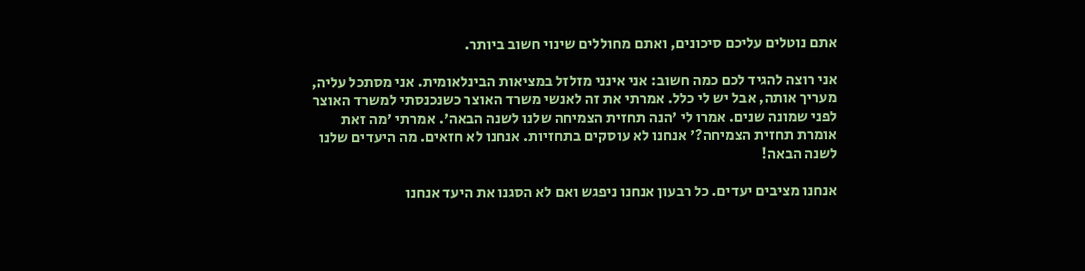אתם נוטלים עליכם סיכונים, ואתם מחוללים שינוי חשוב ביותר.

אני רוצה להגיד לכם כמה חשוב: אני אינני מזלזל במציאות הבינלאומית. אני מסתכל עליה, מעריך אותה, אבל יש לי כלל. אמרתי את זה לאנשי משרד האוצר כשנכנסתי למשרד האוצר לפני שמונה שנים. אמרו לי 'הנה תחזית הצמיחה שלנו לשנה הבאה'. אמרתי 'מה זאת אומרת תחזית הצמיחה?' אנחנו לא עוסקים בתחזיות. אנחנו לא חזאים. מה היעדים שלנו לשנה הבאה!

אנחנו מציבים יעדים. כל רבעון אנחנו ניפגש ואם לא הסגנו את היעד אנחנו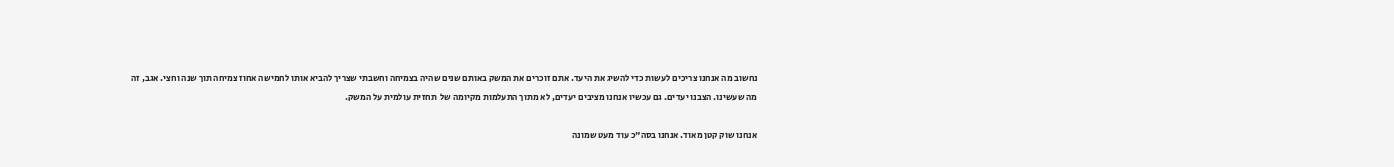נחשוב מה אנחנו צריכים לעשות כדי להשיג את היעד. אתם זוכרים את המשק באותם שנים שהיה בצמיחה וחשבתי שצריך להביא אותו לחמישה אחוז צמיחה תוך שנה וחצי. אגב, זה מה שעשינו. הצבנו יעדים. גם עכשיו אנחנו מציבים יעדים, לא מתוך התעלמות מקיומה של  תחזית עולמית על המשק.

אנחנו שוק קטן מאוד. אנחנו בסה"כ עוד מעט שמונה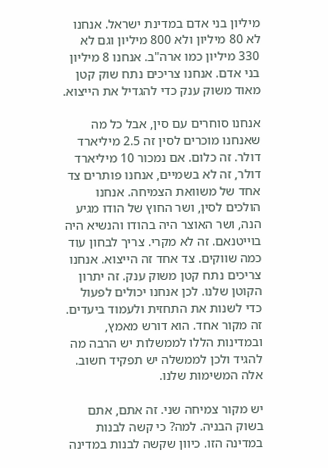מיליון בני אדם במדינת ישראל. אנחנו לא 80 מיליון ולא 800 מיליון וגם לא 330 מיליון כמו ארה"ב. אנחנו 8 מיליון בני אדם. אנחנו צריכים נתח שוק קטן מאוד משוק ענק כדי להגדיל את הייצוא.

אנחנו סוחרים עם סין, אבל כל מה שאנחנו מוכרים לסין זה 2.5 מיליארד דולר. זה כלום. אם נמכור 10 מיליארד דולר, זה לא בשמיים, אנחנו פותרים צד אחד של משוואת הצמיחה. אנחנו הולכים לסין, ושר החוץ של הודו מגיע הנה, ושר האוצר היה בהודו והנשיא היה בוייטנאם. זה לא מקרי. צריך לבחון עוד כמה שווקים. צד אחד זה הייצוא. אנחנו צריכים נתח קטן משוק ענק. זה יתרון הקוטן שלנו. לכן אנחנו יכולים לפעול כדי לשנות את התחזית ולעמוד ביעדים. זה מקור אחד. הוא דורש מאמץ, ובמדינות הללו לממשלות יש הרבה מה להגיד ולכן לממשלה יש תפקיד חשוב. אלה המשימות שלנו.

יש מקור צמיחה שני. זה אתם, אתם בשוק הבניה. למה? כי קשה לבנות במדינה הזו. כיוון שקשה לבנות במדינה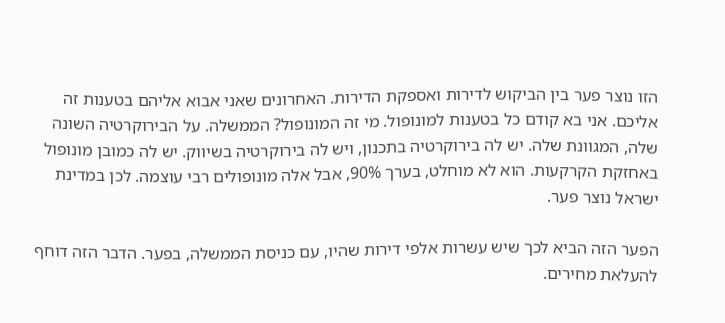הזו נוצר פער בין הביקוש לדירות ואספקת הדירות. האחרונים שאני אבוא אליהם בטענות זה אליכם. אני בא קודם כל בטענות למונופול. מי זה המונופול? הממשלה. על הבירוקרטיה השונה שלה, המגוונת שלה. יש לה בירוקרטיה בתכנון, ויש לה בירוקרטיה בשיווק. יש לה כמובן מונופול באחזקת הקרקעות. הוא לא מוחלט, בערך 90%, אבל אלה מונופולים רבי עוצמה. לכן במדינת ישראל נוצר פער.

הפער הזה הביא לכך שיש עשרות אלפי דירות שהיו, עם כניסת הממשלה, בפער. הדבר הזה דוחף להעלאת מחירים.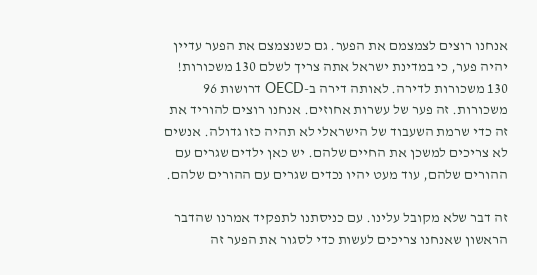אנחנו רוצים לצמצמם את הפער. גם כשנצמצם את הפער עדיין יהיה פער, כי במדינת ישראל אתה צריך לשלם 130 משכורות! 130 משכורות לדירה. לאותה דירה ב-OECD דרושות 96 משכורות. זה פער של עשרות אחוזים. אנחנו רוצים להוריד את זה כדי שרמת השעבוד של הישראלי לא תהיה כזו גדולה. אנשים לא צריכים למשכן את החיים שלהם. יש כאן ילדים שגרים עם ההורים שלהם, עוד מעט יהיו נכדים שגרים עם ההורים שלהם.

זה דבר שלא מקובל עלינו. עם כניסתנו לתפקיד אמרנו שהדבר הראשון שאנחנו צריכים לעשות כדי לסגור את הפער זה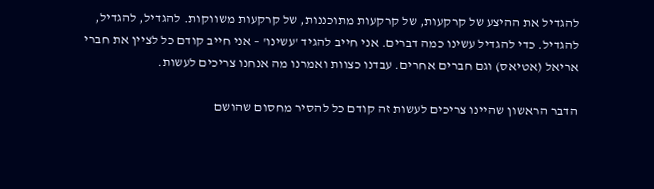להגדיל את ההיצע של קרקעות, של קרקעות מתוכננות, של קרקעות משווקות. להגדיל, להגדיל, להגדיל. כדי להגדיל עשינו כמה דברים. אני חייב להגיד 'עשינו' – אני חייב קודם כל לציין את חברי אריאל (אטיאס) וגם חברים אחרים. עבדנו כצוות ואמרנו מה אנחנו צריכים לעשות.

הדבר הראשון שהיינו צריכים לעשות זה קודם כל להסיר מחסום שהושם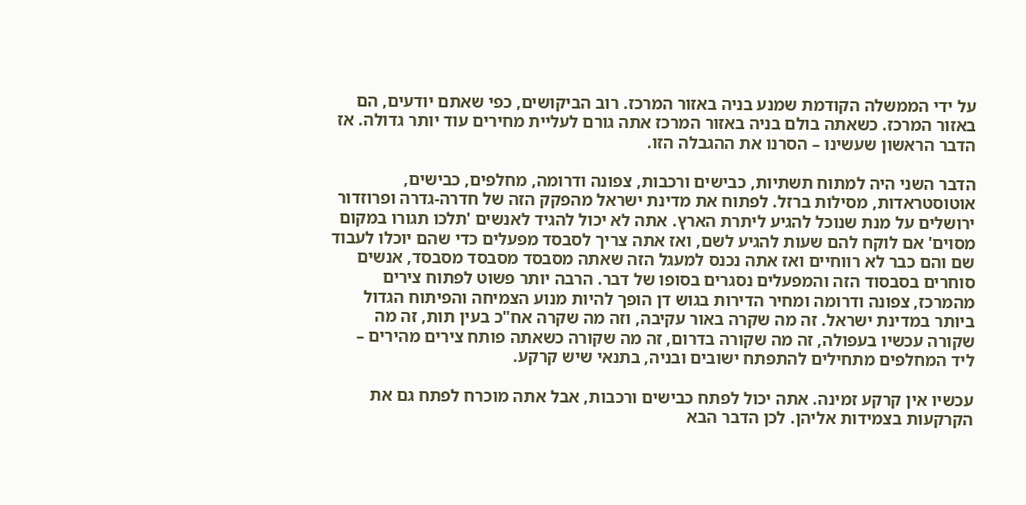על ידי הממשלה הקודמת שמנע בניה באזור המרכז. רוב הביקושים, כפי שאתם יודעים, הם באזור המרכז. כשאתה בולם בניה באזור המרכז אתה גורם לעליית מחירים עוד יותר גדולה. אז הדבר הראשון שעשינו – הסרנו את ההגבלה הזו.

הדבר השני היה למתוח תשתיות, כבישים ורכבות, צפונה ודרומה, מחלפים, כבישים, אוטוסטראדות, מסילות ברזל. לפתוח את מדינת ישראל מהפקק הזה של חדרה-גדרה ופרוזדור ירושלים על מנת שנוכל להגיע ליתרת הארץ. אתה לא יכול להגיד לאנשים 'תלכו תגורו במקום מסוים' אם לוקח להם שעות להגיע לשם, ואז אתה צריך לסבסד מפעלים כדי שהם יוכלו לעבוד שם והם כבר לא רווחיים ואז אתה נכנס למעגל הזה שאתה מסבסד מסבסד מסבסד, אנשים סוחרים בסבסוד הזה והמפעלים נסגרים בסופו של דבר. הרבה יותר פשוט לפתוח צירים מהמרכז, צפונה ודרומה ומחיר הדירות בגוש דן הופך להיות מנוע הצמיחה והפיתוח הגדול ביותר במדינת ישראל. זה מה שקרה באור עקיבה, וזה מה שקרה אח"כ בעין תות, זה מה שקורה עכשיו בעפולה, זה מה שקורה בדרום, זה מה שקורה כשאתה פותח צירים מהירים – ליד המחלפים מתחילים להתפתח ישובים ובניה, בתנאי שיש קרקע.

עכשיו אין קרקע זמינה. אתה יכול לפתח כבישים ורכבות, אבל אתה מוכרח לפתח גם את הקרקעות בצמידות אליהן. לכן הדבר הבא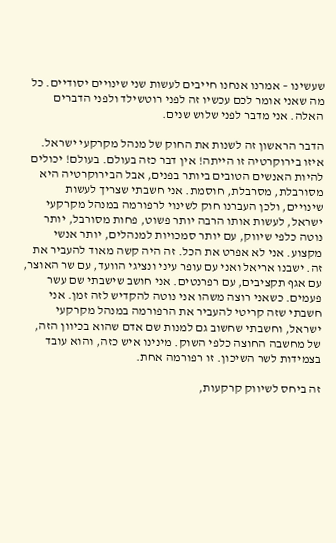שעשינו – אמרנו אנחנו חייבים לעשות שני שינויים יסודיים. כל מה שאני אומר לכם עכשיו זה לפני רוטשילד ולפני הדברים האלה. אני מדבר לפני שלוש שנים.

הדבר הראשון זה לשנות את החוק של מנהל מקרקעי ישראל. איזו בירוקרטיה זו הייתה! אין דבר כזה בעולם. בעולם! יכולים להיות האנשים הטובים ביותר בפנים, אבל הבירוקרטיה היא מסורבלת, מסרבלת, חוסמת. אני חשבתי שצריך לעשות שינויים, ולכן העברנו חוק לשינוי לרפורמה במנהל מקרקעי ישראל, לעשות אותו הרבה יותר פשוט, פחות מסורבל, יותר נוטה כלפי שיווק, עם יותר סמכויות למנהלים, יותר אנשי מקצוע. אני לא אפרט את הכל. זה היה קשה מאוד להעביר את זה. ישבנו אריאל ואני עם עופר עיני ונציגי הוועד, עם שר האוצר, עם אגף תקציבים, עם רפרנטים. אני חושב שישבתי שם עשר פעמים. כשאני רוצה משהו אני נוטה להקדיש לזה זמן. אני חשבתי שזה קריטי להעביר את הרפורמה במנהל מקרקעי ישראל, וחשבתי שחשוב גם למנות שם אדם שהוא בכיוון הזה, של מחשבה החוצה כלפי השוק. מינינו איש כזה, והוא עובד בצמידות לשר השיכון. זו רפורמה אחת.

זה ביחס לשיווק קרקעות,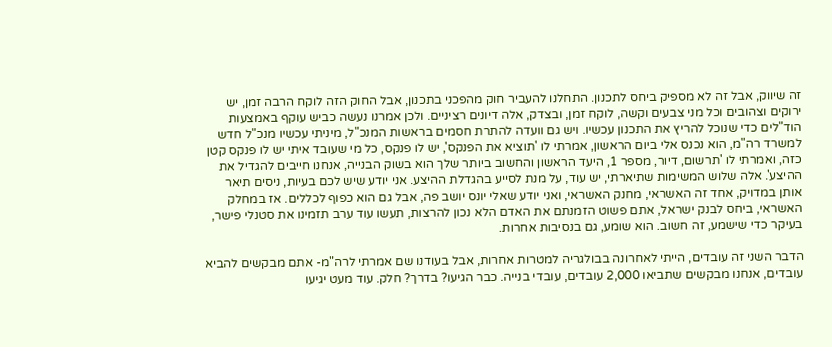זה שיווק, אבל זה לא מספיק ביחס לתכנון. התחלנו להעביר חוק מהפכני בתכנון, אבל החוק הזה לוקח הרבה זמן, יש ירוקים וצהובים וכל מני צבעים וקשה, לוקח זמן, ובצדק, אלה דיונים רציניים. ולכן אמרנו נעשה כביש עוקף באמצעות הוד"לים כדי שנוכל להריץ את התכנון עכשיו. ויש גם וועדה להתרת חסמים בראשות המנכ"ל, מיניתי עכשיו מנכ"ל חדש למשרד רה"מ, הוא נכנס אלי ביום הראשון, אמרתי לו 'תוציא את הפנקס', יש לו פנקס, כל מי שעובד איתי יש לו פנקס קטן כזה, ואמרתי לו 'תרשום, דיור, מספר 1, היעד הראשון והחשוב ביותר שלך הוא בשוק הבנייה, אנחנו חייבים להגדיל את ההיצע'. אלה שלוש המשימות שתיארתי, יש עוד, על מנת לסייע בהגדלת ההיצע. אני יודע שיש לכם בעיות, ניסים תיאר אותן במדויק, אחד זה האשראי, מחנק האשראי, ואני יודע שאלי יונס יושב פה, אבל גם הוא כפוף לכללים. אז במחלק האשראי, ביחס לבנק ישראל, אתם פשוט הזמנתם את האדם הלא נכון להרצות, תעשו עוד ערב תזמינו את סטנלי פישר, בעיקר כדי שישמע, זה חשוב. הוא שומע, גם בנסיבות אחרות.

הדבר השני זה עובדים, הייתי לאחרונה בבולגריה למטרות אחרות, אבל בעודנו שם אמרתי לרה"מ- אתם מבקשים להביא עובדים, אנחנו מבקשים שתביאו 2,000 עובדים, עובדי בנייה. כבר הגיעו? בדרך? חלק. עוד מעט יגיעו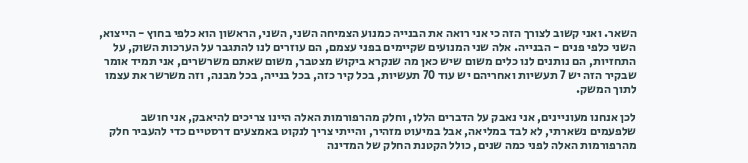השאר. ואני קשוב לצורך הזה כי אני רואה את הבנייה כמנוע הצמיחה השני, השני, הראשון הוא כלפי בחוץ - הייצוא, השני כלפי פנים - הבנייה. אלה שני המנועים שקיימים בפני עצמם, הם עוזרים לנו להתגבר על הערכות השוק, על התחזיות, הם נותנים לנו כלים משום שיש כאן מה שנקרא ביקוש מצטבר, משום שאתם משרשרים, אני תמיד אומר שבקיר הזה יש 7 תעשיות ואחריהם יש עוד 70 תעשיות, בכל קיר כזה, בכל בנייה, בכל מבנה, וזה משרשר את עצמו לתוך המשק.

לכן אנחנו מעוניינים, אני נאבק על הדברים הללו, וחלק מהרפורמות האלה היינו צריכים להיאבק, אני חושב שלפעמים נשארתי, לא לבד במליאה, אבל במיעוט מזהיר, והייתי צריך לנקוט באמצעים דרסטיים כדי להעביר חלק מהרפורמות האלה לפני כמה שנים, כולל הקטנת החלק של המדינה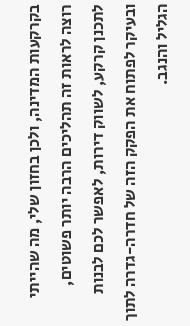בקרקעות המדינה, ולכן בחזון שלי, מה שהייתי רוצה לראות זה תהליכים הרבה יותר פשוטים, לתכנן קרקע, לשווק דירות, לאפשר לכם לבנות ובעיקר לפתוח את הפקק הזה של חדרה-גדרה לתוך הגליל והנגב.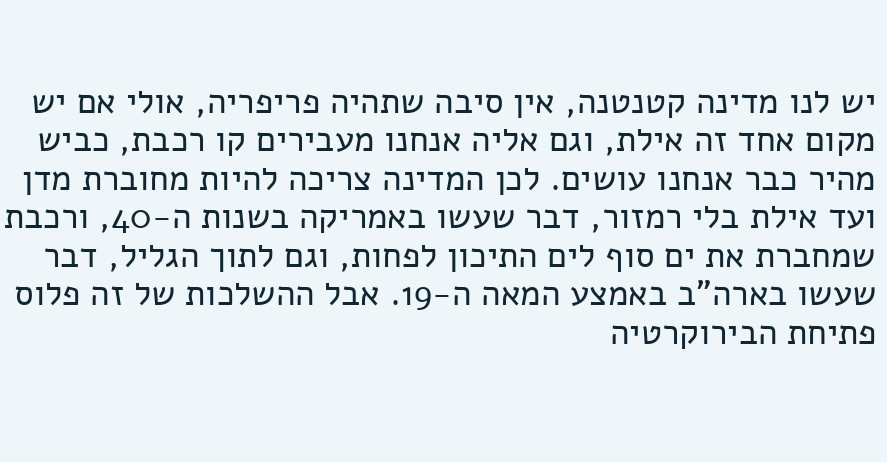יש לנו מדינה קטנטנה, אין סיבה שתהיה פריפריה, אולי אם יש מקום אחד זה אילת, וגם אליה אנחנו מעבירים קו רכבת, כביש מהיר כבר אנחנו עושים. לכן המדינה צריכה להיות מחוברת מדן ועד אילת בלי רמזור, דבר שעשו באמריקה בשנות ה-40, ורכבת שמחברת את ים סוף לים התיכון לפחות, וגם לתוך הגליל, דבר שעשו בארה"ב באמצע המאה ה-19. אבל ההשלכות של זה פלוס פתיחת הבירוקרטיה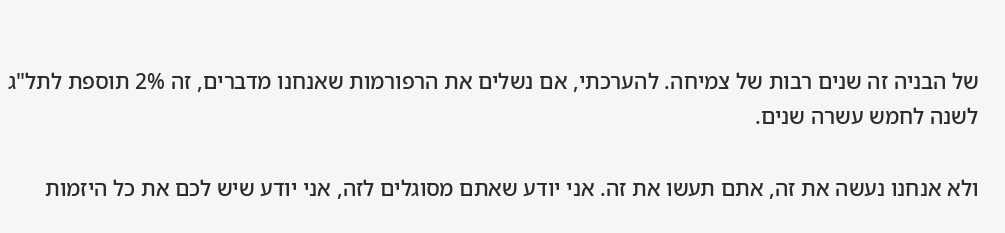של הבניה זה שנים רבות של צמיחה. להערכתי, אם נשלים את הרפורמות שאנחנו מדברים, זה 2% תוספת לתל"ג לשנה לחמש עשרה שנים.

ולא אנחנו נעשה את זה, אתם תעשו את זה. אני יודע שאתם מסוגלים לזה, אני יודע שיש לכם את כל היזמות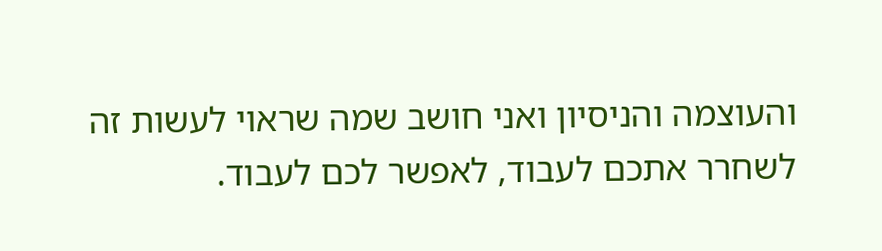והעוצמה והניסיון ואני חושב שמה שראוי לעשות זה לשחרר אתכם לעבוד, לאפשר לכם לעבוד.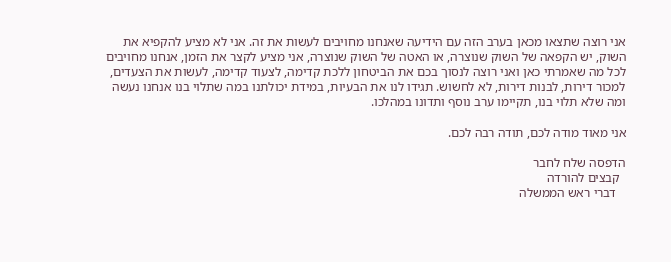אני רוצה שתצאו מכאן בערב הזה עם הידיעה שאנחנו מחויבים לעשות את זה. אני לא מציע להקפיא את השוק, יש הקפאה של השוק שנוצרה, או האטה של השוק שנוצרה, אני מציע לקצר את הזמן, אנחנו מחויבים לכל מה שאמרתי כאן ואני רוצה לנסוך בכם את הביטחון ללכת קדימה, לצעוד קדימה, לעשות את הצעדים, למכור דירות, לבנות דירות, לא לחשוש. תגידו לנו את הבעיות, במידת יכולתנו במה שתלוי בנו אנחנו נעשה ומה שלא תלוי בנו, תקיימו ערב נוסף ותדונו במהלכו.

אני מאוד מודה לכם, תודה רבה לכם.

הדפסה שלח לחבר
  קבצים להורדה
   דברי ראש הממשלה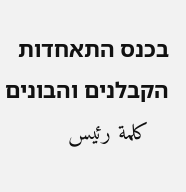בכנס התאחדות הקבלנים והבונים
   كلمة رئيس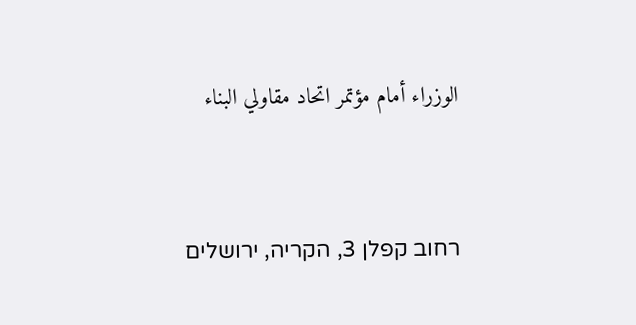الوزراء أمام مؤتمر اتحاد مقاولي البناء


רחוב קפלן 3, הקריה, ירושלים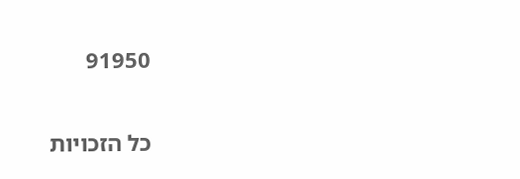91950

כל הזכויות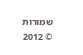שמורות © 2012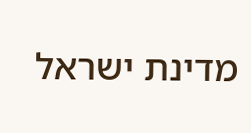מדינת ישראל